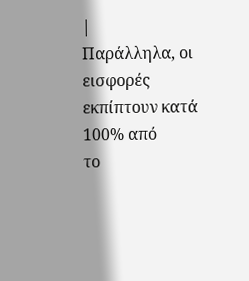|
Παράλληλα, οι εισφορές
εκπίπτουν κατά 100% από
το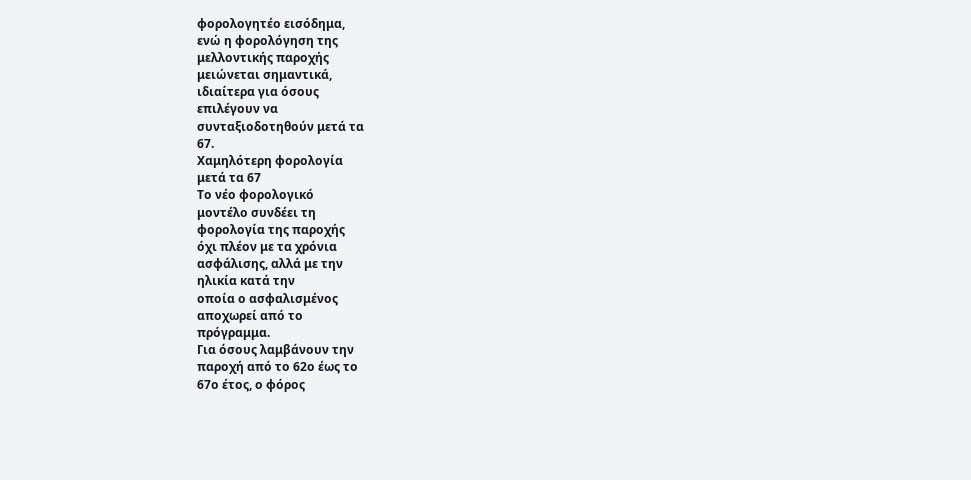φορολογητέο εισόδημα,
ενώ η φορολόγηση της
μελλοντικής παροχής
μειώνεται σημαντικά,
ιδιαίτερα για όσους
επιλέγουν να
συνταξιοδοτηθούν μετά τα
67.
Χαμηλότερη φορολογία
μετά τα 67
Το νέο φορολογικό
μοντέλο συνδέει τη
φορολογία της παροχής
όχι πλέον με τα χρόνια
ασφάλισης, αλλά με την
ηλικία κατά την
οποία ο ασφαλισμένος
αποχωρεί από το
πρόγραμμα.
Για όσους λαμβάνουν την
παροχή από το 62ο έως το
67ο έτος, ο φόρος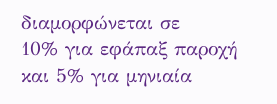διαμορφώνεται σε
10% για εφάπαξ παροχή
και 5% για μηνιαία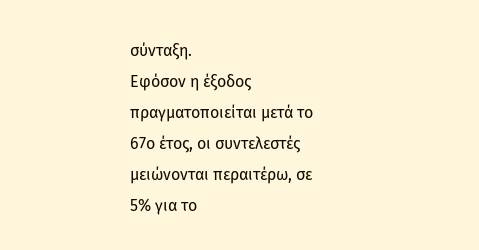σύνταξη.
Εφόσον η έξοδος
πραγματοποιείται μετά το
67ο έτος, οι συντελεστές
μειώνονται περαιτέρω, σε
5% για το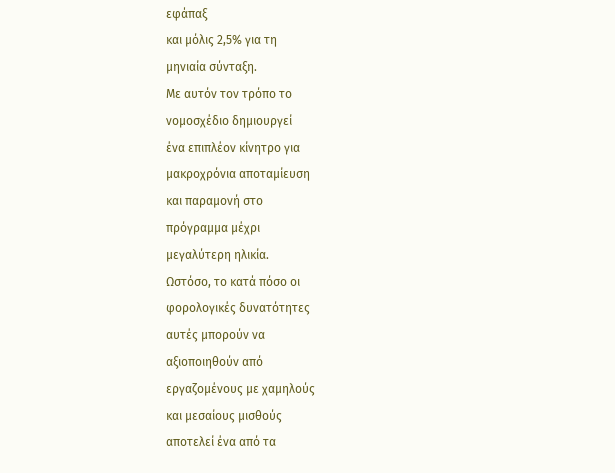εφάπαξ
και μόλις 2,5% για τη
μηνιαία σύνταξη.
Με αυτόν τον τρόπο το
νομοσχέδιο δημιουργεί
ένα επιπλέον κίνητρο για
μακροχρόνια αποταμίευση
και παραμονή στο
πρόγραμμα μέχρι
μεγαλύτερη ηλικία.
Ωστόσο, το κατά πόσο οι
φορολογικές δυνατότητες
αυτές μπορούν να
αξιοποιηθούν από
εργαζομένους με χαμηλούς
και μεσαίους μισθούς
αποτελεί ένα από τα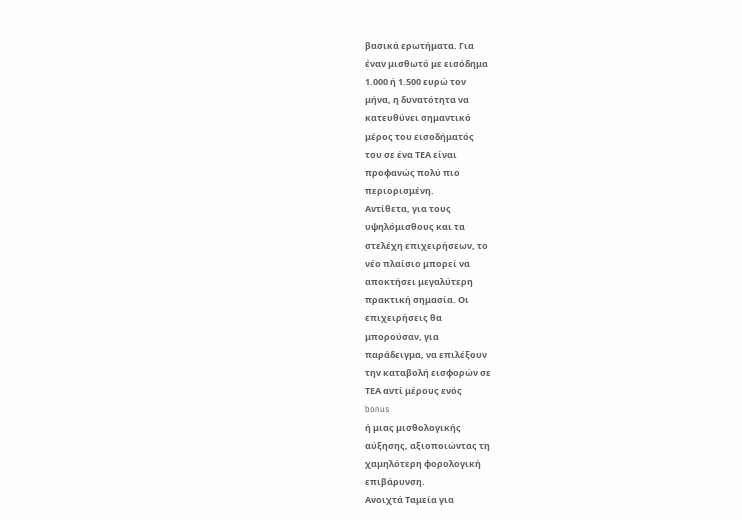βασικά ερωτήματα. Για
έναν μισθωτό με εισόδημα
1.000 ή 1.500 ευρώ τον
μήνα, η δυνατότητα να
κατευθύνει σημαντικό
μέρος του εισοδήματός
του σε ένα ΤΕΑ είναι
προφανώς πολύ πιο
περιορισμένη.
Αντίθετα, για τους
υψηλόμισθους και τα
στελέχη επιχειρήσεων, το
νέο πλαίσιο μπορεί να
αποκτήσει μεγαλύτερη
πρακτική σημασία. Οι
επιχειρήσεις θα
μπορούσαν, για
παράδειγμα, να επιλέξουν
την καταβολή εισφορών σε
ΤΕΑ αντί μέρους ενός
bonus
ή μιας μισθολογικής
αύξησης, αξιοποιώντας τη
χαμηλότερη φορολογική
επιβάρυνση.
Ανοιχτά Ταμεία για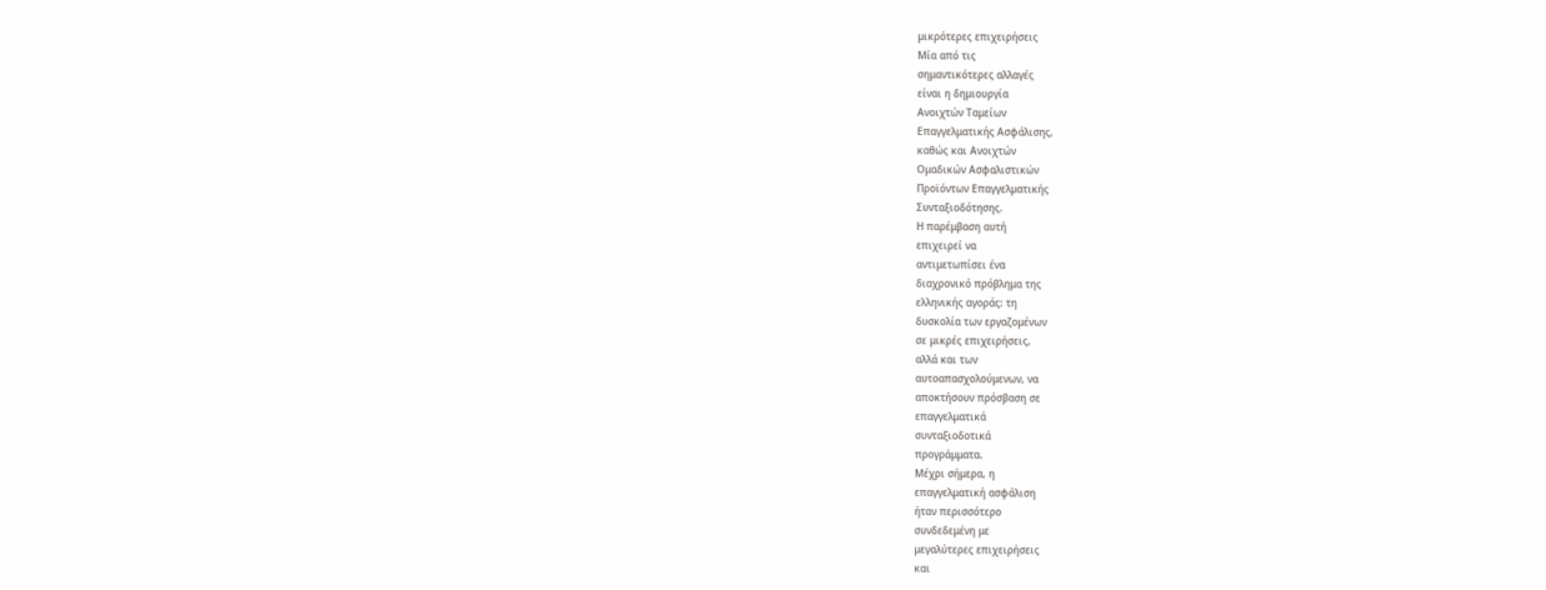μικρότερες επιχειρήσεις
Μία από τις
σημαντικότερες αλλαγές
είναι η δημιουργία
Ανοιχτών Ταμείων
Επαγγελματικής Ασφάλισης,
καθώς και Ανοιχτών
Ομαδικών Ασφαλιστικών
Προϊόντων Επαγγελματικής
Συνταξιοδότησης.
Η παρέμβαση αυτή
επιχειρεί να
αντιμετωπίσει ένα
διαχρονικό πρόβλημα της
ελληνικής αγοράς: τη
δυσκολία των εργαζομένων
σε μικρές επιχειρήσεις,
αλλά και των
αυτοαπασχολούμενων, να
αποκτήσουν πρόσβαση σε
επαγγελματικά
συνταξιοδοτικά
προγράμματα.
Μέχρι σήμερα, η
επαγγελματική ασφάλιση
ήταν περισσότερο
συνδεδεμένη με
μεγαλύτερες επιχειρήσεις
και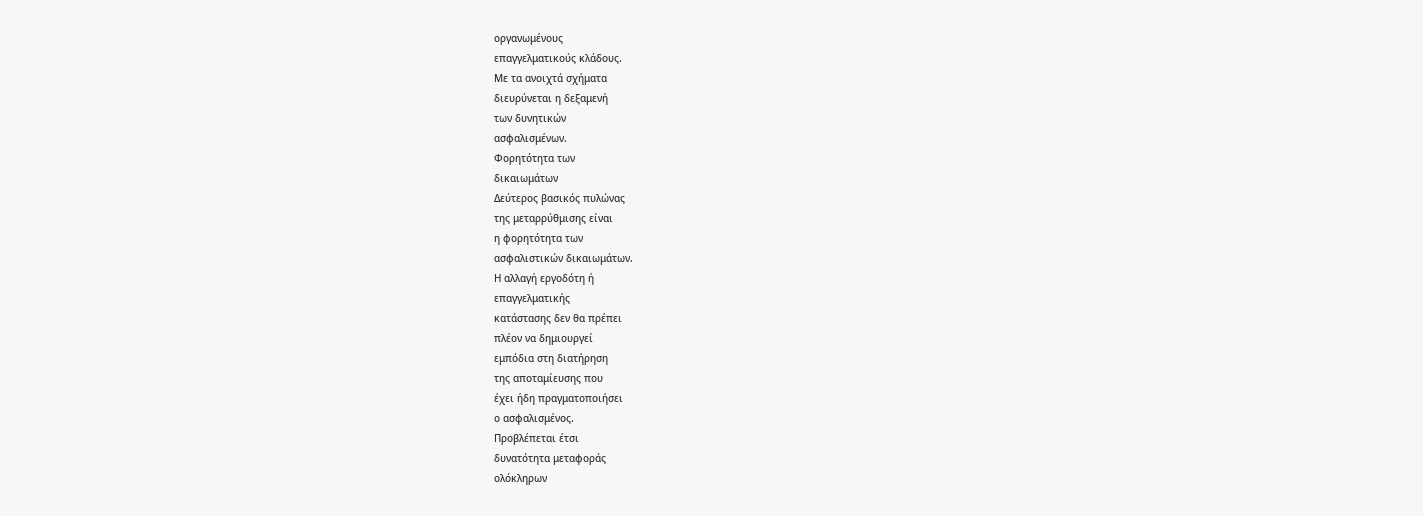οργανωμένους
επαγγελματικούς κλάδους.
Με τα ανοιχτά σχήματα
διευρύνεται η δεξαμενή
των δυνητικών
ασφαλισμένων.
Φορητότητα των
δικαιωμάτων
Δεύτερος βασικός πυλώνας
της μεταρρύθμισης είναι
η φορητότητα των
ασφαλιστικών δικαιωμάτων.
Η αλλαγή εργοδότη ή
επαγγελματικής
κατάστασης δεν θα πρέπει
πλέον να δημιουργεί
εμπόδια στη διατήρηση
της αποταμίευσης που
έχει ήδη πραγματοποιήσει
ο ασφαλισμένος.
Προβλέπεται έτσι
δυνατότητα μεταφοράς
ολόκληρων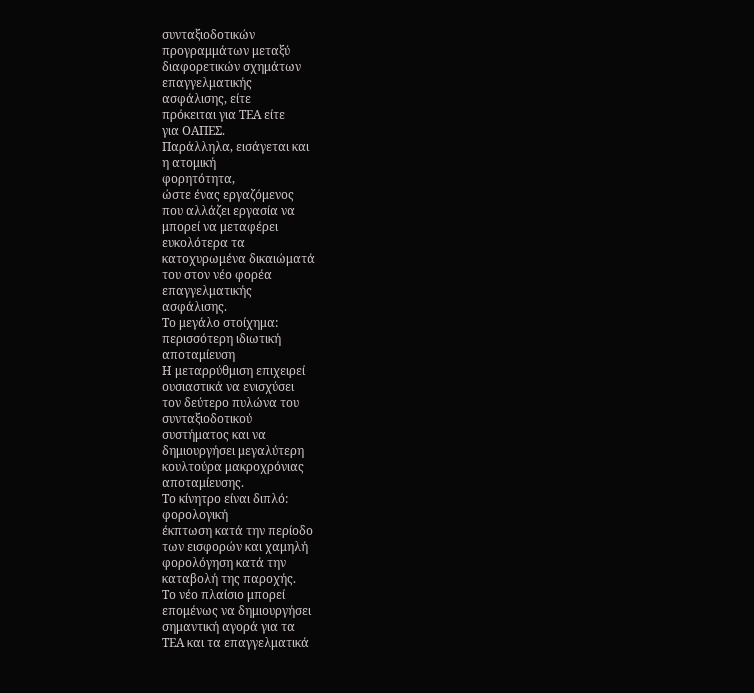συνταξιοδοτικών
προγραμμάτων μεταξύ
διαφορετικών σχημάτων
επαγγελματικής
ασφάλισης, είτε
πρόκειται για ΤΕΑ είτε
για ΟΑΠΕΣ.
Παράλληλα, εισάγεται και
η ατομική
φορητότητα,
ώστε ένας εργαζόμενος
που αλλάζει εργασία να
μπορεί να μεταφέρει
ευκολότερα τα
κατοχυρωμένα δικαιώματά
του στον νέο φορέα
επαγγελματικής
ασφάλισης.
Το μεγάλο στοίχημα:
περισσότερη ιδιωτική
αποταμίευση
Η μεταρρύθμιση επιχειρεί
ουσιαστικά να ενισχύσει
τον δεύτερο πυλώνα του
συνταξιοδοτικού
συστήματος και να
δημιουργήσει μεγαλύτερη
κουλτούρα μακροχρόνιας
αποταμίευσης.
Το κίνητρο είναι διπλό:
φορολογική
έκπτωση κατά την περίοδο
των εισφορών και χαμηλή
φορολόγηση κατά την
καταβολή της παροχής.
Το νέο πλαίσιο μπορεί
επομένως να δημιουργήσει
σημαντική αγορά για τα
ΤΕΑ και τα επαγγελματικά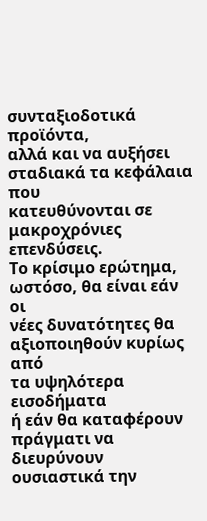συνταξιοδοτικά προϊόντα,
αλλά και να αυξήσει
σταδιακά τα κεφάλαια που
κατευθύνονται σε
μακροχρόνιες επενδύσεις.
Το κρίσιμο ερώτημα,
ωστόσο, θα είναι εάν οι
νέες δυνατότητες θα
αξιοποιηθούν κυρίως από
τα υψηλότερα εισοδήματα
ή εάν θα καταφέρουν
πράγματι να διευρύνουν
ουσιαστικά την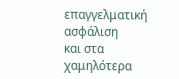επαγγελματική ασφάλιση
και στα χαμηλότερα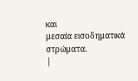και
μεσαία εισοδηματικά
στρώματα.
|